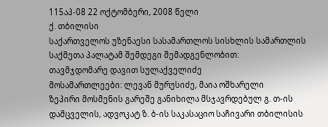115აპ-08 22 ოქტომბერი, 2008 წელი
ქ. თბილისი
საქართველოს უზენაესი სასამართლოს სისხლის სამართლის საქმეთა პალატამ შემდეგი შემადგენლობით:
თავმჯდომარე დავით სულაქველიძე
მოსამართლეები: ლევან მურუსიძე, მაია ოშხარელი
ზეპირი მოსმენის გარეშე განიხილა მსჯავრდებულ გ. თ-ის დამცველის, ადვოკატ ზ. ბ-ის საკასაციო საჩივარი თბილისის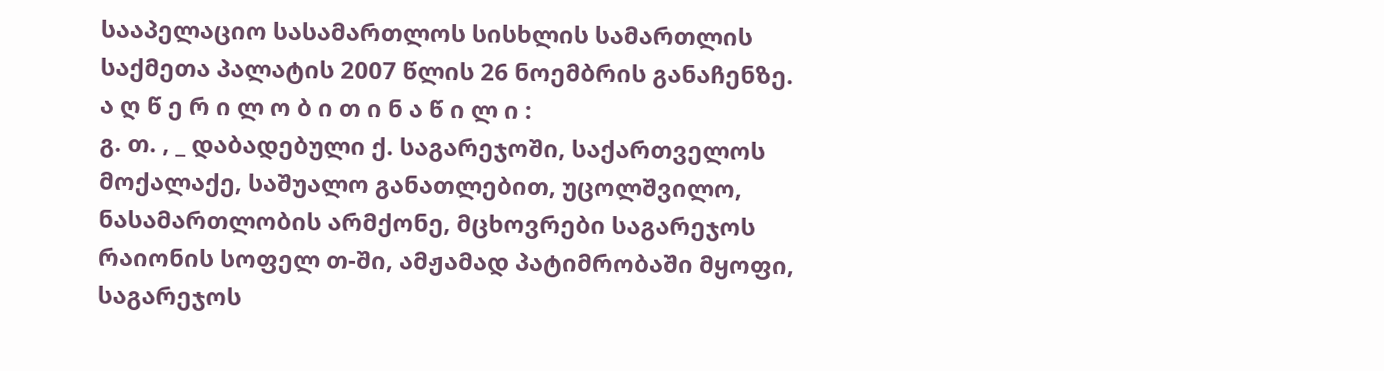სააპელაციო სასამართლოს სისხლის სამართლის საქმეთა პალატის 2007 წლის 26 ნოემბრის განაჩენზე.
ა ღ წ ე რ ი ლ ო ბ ი თ ი ნ ა წ ი ლ ი :
გ. თ. , _ დაბადებული ქ. საგარეჯოში, საქართველოს მოქალაქე, საშუალო განათლებით, უცოლშვილო, ნასამართლობის არმქონე, მცხოვრები საგარეჯოს რაიონის სოფელ თ-ში, ამჟამად პატიმრობაში მყოფი, საგარეჯოს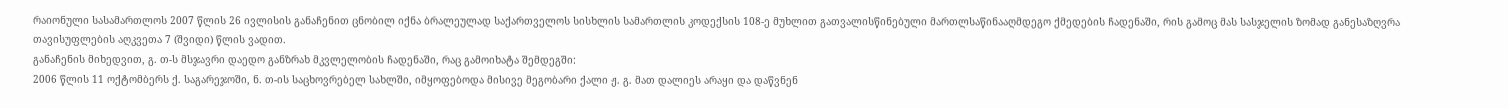რაიონული სასამართლოს 2007 წლის 26 ივლისის განაჩენით ცნობილ იქნა ბრალეულად საქართველოს სისხლის სამართლის კოდექსის 108-ე მუხლით გათვალისწინებული მართლსაწინააღმდეგო ქმედების ჩადენაში, რის გამოც მას სასჯელის ზომად განესაზღვრა თავისუფლების აღკვეთა 7 (შვიდი) წლის ვადით.
განაჩენის მიხედვით, გ. თ-ს მსჯავრი დაედო განზრახ მკვლელობის ჩადენაში, რაც გამოიხატა შემდეგში:
2006 წლის 11 ოქტომბერს ქ. საგარეჯოში, ნ. თ-ის საცხოვრებელ სახლში, იმყოფებოდა მისივე მეგობარი ქალი ჟ. გ. მათ დალიეს არაყი და დაწვნენ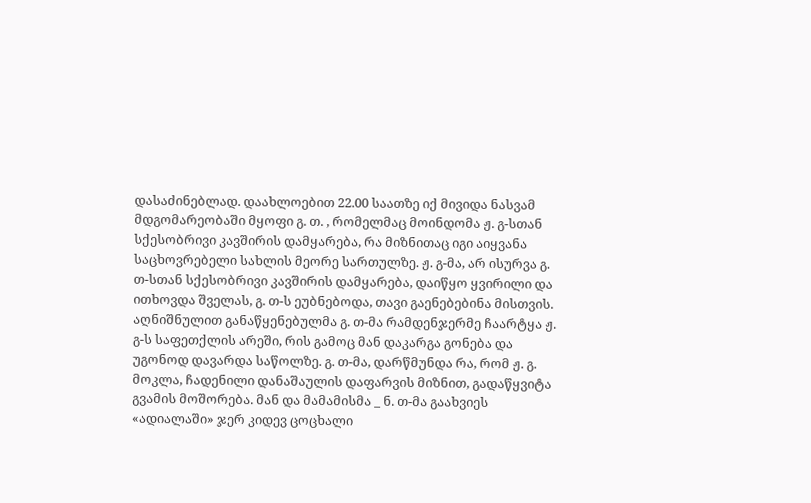დასაძინებლად. დაახლოებით 22.00 საათზე იქ მივიდა ნასვამ მდგომარეობაში მყოფი გ. თ. , რომელმაც მოინდომა ჟ. გ-სთან სქესობრივი კავშირის დამყარება, რა მიზნითაც იგი აიყვანა საცხოვრებელი სახლის მეორე სართულზე. ჟ. გ-მა, არ ისურვა გ. თ-სთან სქესობრივი კავშირის დამყარება, დაიწყო ყვირილი და ითხოვდა შველას, გ. თ-ს ეუბნებოდა, თავი გაენებებინა მისთვის. აღნიშნულით განაწყენებულმა გ. თ-მა რამდენჯერმე ჩაარტყა ჟ. გ-ს საფეთქლის არეში, რის გამოც მან დაკარგა გონება და უგონოდ დავარდა საწოლზე. გ. თ-მა, დარწმუნდა რა, რომ ჟ. გ. მოკლა, ჩადენილი დანაშაულის დაფარვის მიზნით, გადაწყვიტა გვამის მოშორება. მან და მამამისმა _ ნ. თ-მა გაახვიეს «ადიალაში» ჯერ კიდევ ცოცხალი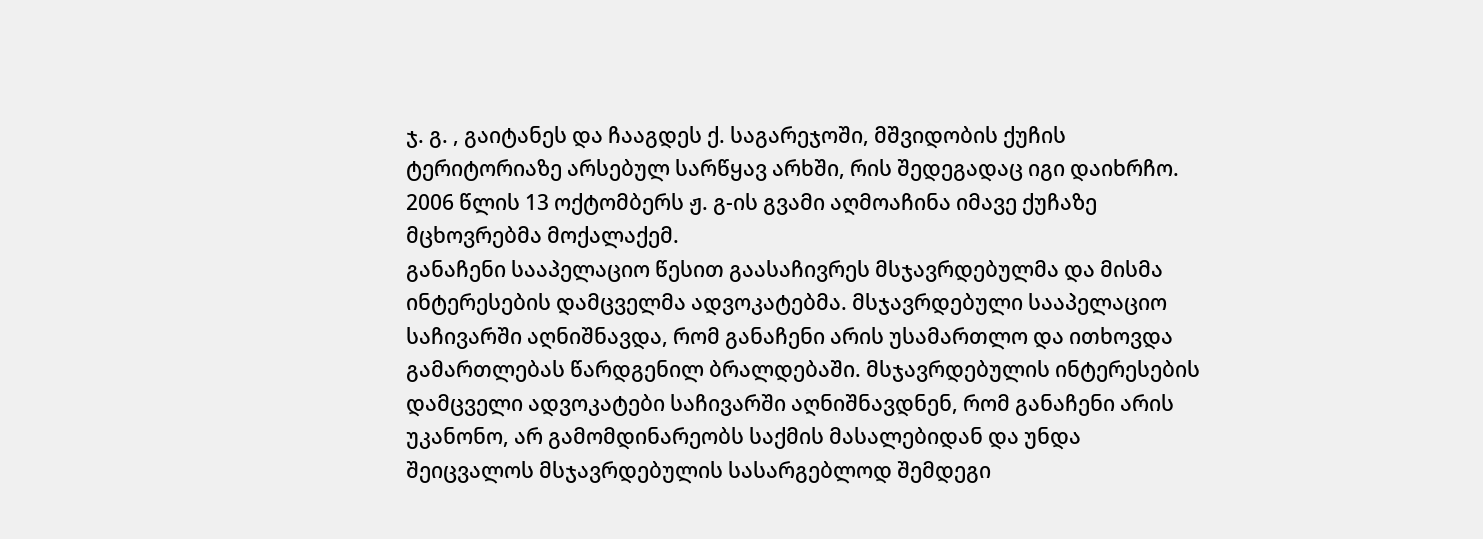ჯ. გ. , გაიტანეს და ჩააგდეს ქ. საგარეჯოში, მშვიდობის ქუჩის ტერიტორიაზე არსებულ სარწყავ არხში, რის შედეგადაც იგი დაიხრჩო. 2006 წლის 13 ოქტომბერს ჟ. გ-ის გვამი აღმოაჩინა იმავე ქუჩაზე მცხოვრებმა მოქალაქემ.
განაჩენი სააპელაციო წესით გაასაჩივრეს მსჯავრდებულმა და მისმა ინტერესების დამცველმა ადვოკატებმა. მსჯავრდებული სააპელაციო საჩივარში აღნიშნავდა, რომ განაჩენი არის უსამართლო და ითხოვდა გამართლებას წარდგენილ ბრალდებაში. მსჯავრდებულის ინტერესების დამცველი ადვოკატები საჩივარში აღნიშნავდნენ, რომ განაჩენი არის უკანონო, არ გამომდინარეობს საქმის მასალებიდან და უნდა შეიცვალოს მსჯავრდებულის სასარგებლოდ შემდეგი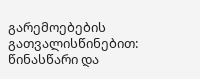გარემოებების გათვალისწინებით: წინასწარი და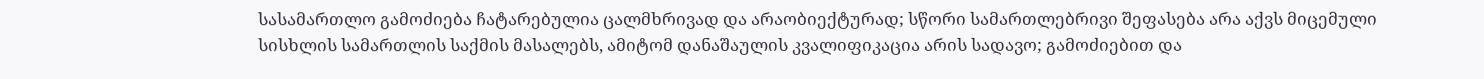სასამართლო გამოძიება ჩატარებულია ცალმხრივად და არაობიექტურად; სწორი სამართლებრივი შეფასება არა აქვს მიცემული სისხლის სამართლის საქმის მასალებს, ამიტომ დანაშაულის კვალიფიკაცია არის სადავო; გამოძიებით და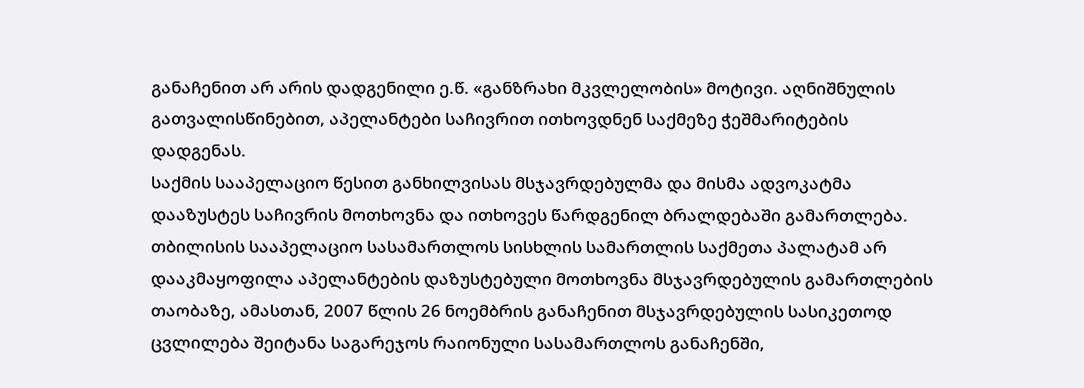განაჩენით არ არის დადგენილი ე.წ. «განზრახი მკვლელობის» მოტივი. აღნიშნულის გათვალისწინებით, აპელანტები საჩივრით ითხოვდნენ საქმეზე ჭეშმარიტების დადგენას.
საქმის სააპელაციო წესით განხილვისას მსჯავრდებულმა და მისმა ადვოკატმა დააზუსტეს საჩივრის მოთხოვნა და ითხოვეს წარდგენილ ბრალდებაში გამართლება.
თბილისის სააპელაციო სასამართლოს სისხლის სამართლის საქმეთა პალატამ არ დააკმაყოფილა აპელანტების დაზუსტებული მოთხოვნა მსჯავრდებულის გამართლების თაობაზე, ამასთან, 2007 წლის 26 ნოემბრის განაჩენით მსჯავრდებულის სასიკეთოდ ცვლილება შეიტანა საგარეჯოს რაიონული სასამართლოს განაჩენში,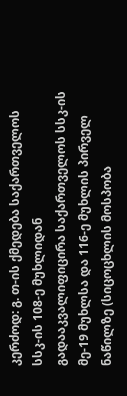კერძოდ: გ. თ-ის ქმედება საქართველოს სსკ-ის 108-ე მუხლიდან გადააკვალიფიცირა საქართველოს სსკ-ის მე-19 მუხლსა და 116-ე მუხლის პირველ ნაწილზე (სიცოცხლის მოსპობა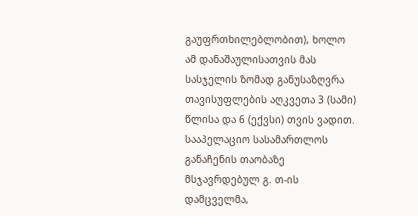გაუფრთხილებლობით), ხოლო ამ დანაშაულისათვის მას სასჯელის ზომად განუსაზღვრა თავისუფლების აღკვეთა 3 (სამი) წლისა და 6 (ექვსი) თვის ვადით.
სააპელაციო სასამართლოს განაჩენის თაობაზე მსჯავრდებულ გ. თ-ის დამცველმა,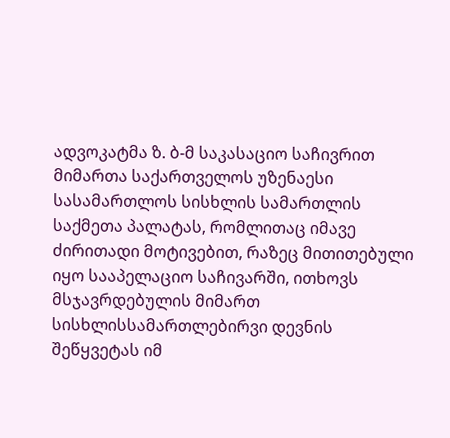ადვოკატმა ზ. ბ-მ საკასაციო საჩივრით მიმართა საქართველოს უზენაესი სასამართლოს სისხლის სამართლის საქმეთა პალატას, რომლითაც იმავე ძირითადი მოტივებით, რაზეც მითითებული იყო სააპელაციო საჩივარში, ითხოვს მსჯავრდებულის მიმართ სისხლისსამართლებირვი დევნის შეწყვეტას იმ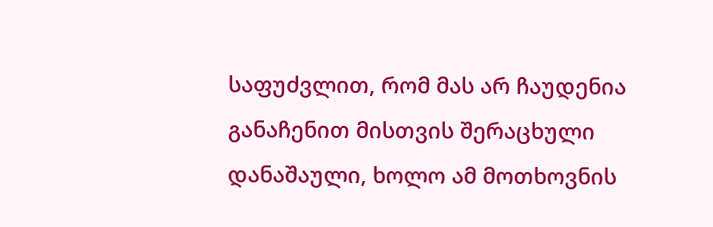საფუძვლით, რომ მას არ ჩაუდენია განაჩენით მისთვის შერაცხული დანაშაული, ხოლო ამ მოთხოვნის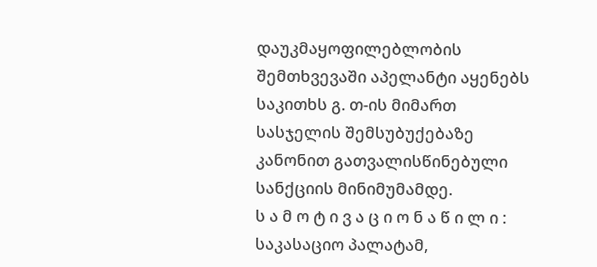დაუკმაყოფილებლობის შემთხვევაში აპელანტი აყენებს საკითხს გ. თ-ის მიმართ სასჯელის შემსუბუქებაზე კანონით გათვალისწინებული სანქციის მინიმუმამდე.
ს ა მ ო ტ ი ვ ა ც ი ო ნ ა წ ი ლ ი :
საკასაციო პალატამ,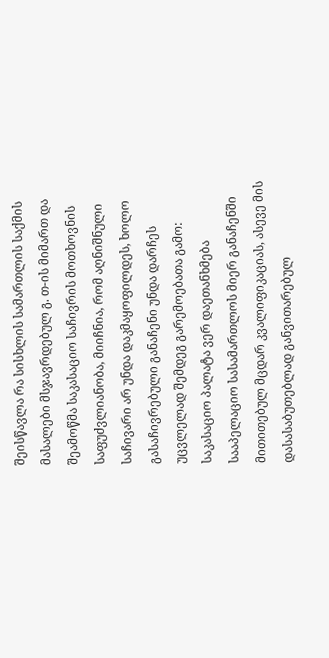შეისწავლა რა სისხლის სამართლის საქმის მასალები მსჯავრდებულ გ. თ-ის მიმართ და შეამოწმა საკასაციო საჩივრის მოთხოვნის საფუძვლიანობა, მიიჩნია, რომ აღნიშნული საჩივარი არ უნდა დაკმაყოფილდეს, ხოლო გასაჩივრებული განაჩენი უნდა დარჩეს უცვლელად შემდეგ გარემოებათა გამო:
საკასაციო პალატა ვერ დაეთანხმება სააპელაციო სასამართლოს მიერ განაჩენში მითითებულ მცდარ კვალიფიკაციას, ასევე მის დასასაბუთებლად განვითარებულ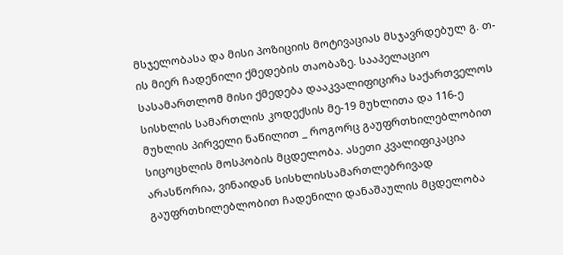მსჯელობასა და მისი პოზიციის მოტივაციას მსჯავრდებულ გ. თ-ის მიერ ჩადენილი ქმედების თაობაზე. სააპელაციო სასამართლომ მისი ქმედება დააკვალიფიცირა საქართველოს სისხლის სამართლის კოდექსის მე-19 მუხლითა და 116-ე მუხლის პირველი ნაწილით _ როგორც გაუფრთხილებლობით სიცოცხლის მოსპობის მცდელობა. ასეთი კვალიფიკაცია არასწორია, ვინაიდან სისხლისსამართლებრივად გაუფრთხილებლობით ჩადენილი დანაშაულის მცდელობა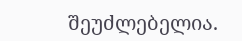შეუძლებელია.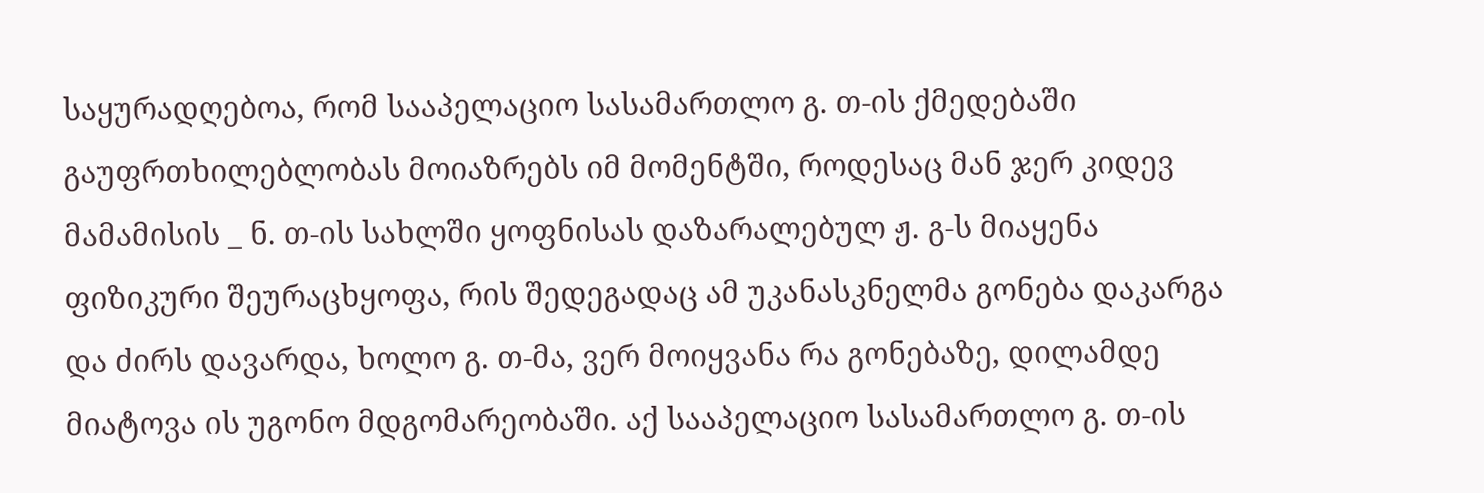საყურადღებოა, რომ სააპელაციო სასამართლო გ. თ-ის ქმედებაში გაუფრთხილებლობას მოიაზრებს იმ მომენტში, როდესაც მან ჯერ კიდევ მამამისის _ ნ. თ-ის სახლში ყოფნისას დაზარალებულ ჟ. გ-ს მიაყენა ფიზიკური შეურაცხყოფა, რის შედეგადაც ამ უკანასკნელმა გონება დაკარგა და ძირს დავარდა, ხოლო გ. თ-მა, ვერ მოიყვანა რა გონებაზე, დილამდე მიატოვა ის უგონო მდგომარეობაში. აქ სააპელაციო სასამართლო გ. თ-ის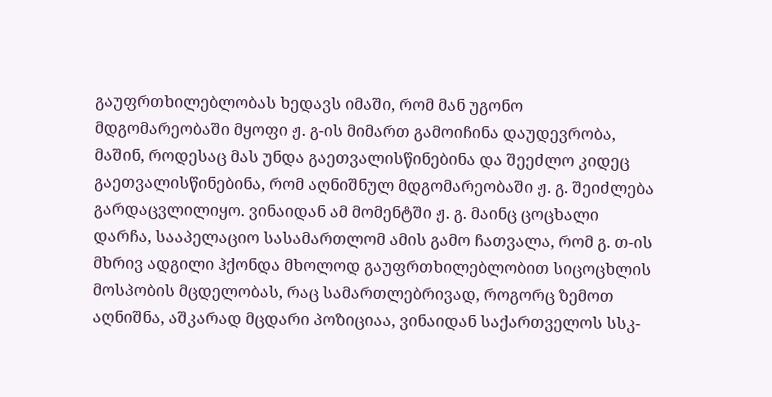გაუფრთხილებლობას ხედავს იმაში, რომ მან უგონო მდგომარეობაში მყოფი ჟ. გ-ის მიმართ გამოიჩინა დაუდევრობა, მაშინ, როდესაც მას უნდა გაეთვალისწინებინა და შეეძლო კიდეც გაეთვალისწინებინა, რომ აღნიშნულ მდგომარეობაში ჟ. გ. შეიძლება გარდაცვლილიყო. ვინაიდან ამ მომენტში ჟ. გ. მაინც ცოცხალი დარჩა, სააპელაციო სასამართლომ ამის გამო ჩათვალა, რომ გ. თ-ის მხრივ ადგილი ჰქონდა მხოლოდ გაუფრთხილებლობით სიცოცხლის მოსპობის მცდელობას, რაც სამართლებრივად, როგორც ზემოთ აღნიშნა, აშკარად მცდარი პოზიციაა, ვინაიდან საქართველოს სსკ-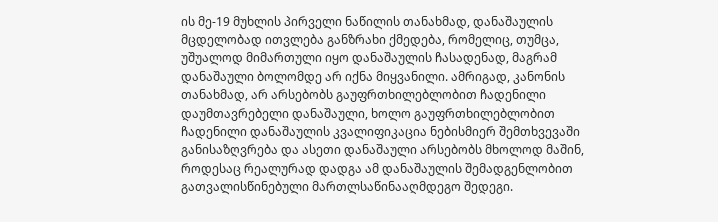ის მე-19 მუხლის პირველი ნაწილის თანახმად, დანაშაულის მცდელობად ითვლება განზრახი ქმედება, რომელიც, თუმცა, უშუალოდ მიმართული იყო დანაშაულის ჩასადენად, მაგრამ დანაშაული ბოლომდე არ იქნა მიყვანილი. ამრიგად, კანონის თანახმად, არ არსებობს გაუფრთხილებლობით ჩადენილი დაუმთავრებელი დანაშაული, ხოლო გაუფრთხილებლობით ჩადენილი დანაშაულის კვალიფიკაცია ნებისმიერ შემთხვევაში განისაზღვრება და ასეთი დანაშაული არსებობს მხოლოდ მაშინ, როდესაც რეალურად დადგა ამ დანაშაულის შემადგენლობით გათვალისწინებული მართლსაწინააღმდეგო შედეგი.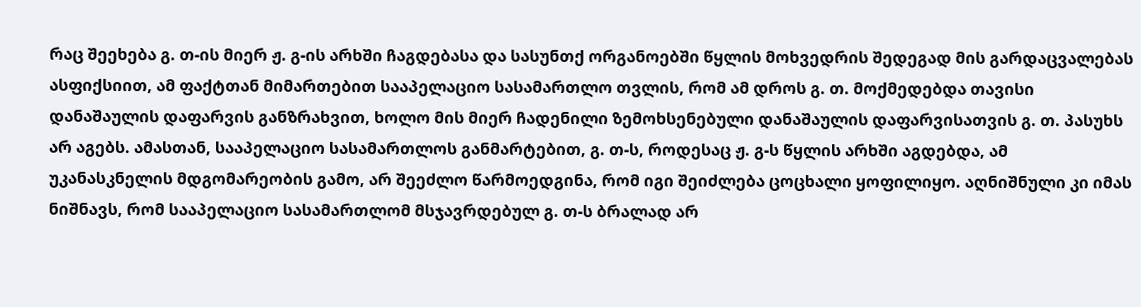რაც შეეხება გ. თ-ის მიერ ჟ. გ-ის არხში ჩაგდებასა და სასუნთქ ორგანოებში წყლის მოხვედრის შედეგად მის გარდაცვალებას ასფიქსიით, ამ ფაქტთან მიმართებით სააპელაციო სასამართლო თვლის, რომ ამ დროს გ. თ. მოქმედებდა თავისი დანაშაულის დაფარვის განზრახვით, ხოლო მის მიერ ჩადენილი ზემოხსენებული დანაშაულის დაფარვისათვის გ. თ. პასუხს არ აგებს. ამასთან, სააპელაციო სასამართლოს განმარტებით, გ. თ-ს, როდესაც ჟ. გ-ს წყლის არხში აგდებდა, ამ უკანასკნელის მდგომარეობის გამო, არ შეეძლო წარმოედგინა, რომ იგი შეიძლება ცოცხალი ყოფილიყო. აღნიშნული კი იმას ნიშნავს, რომ სააპელაციო სასამართლომ მსჯავრდებულ გ. თ-ს ბრალად არ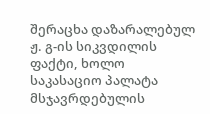შერაცხა დაზარალებულ ჟ. გ-ის სიკვდილის ფაქტი, ხოლო საკასაციო პალატა მსჯავრდებულის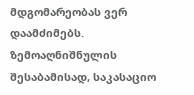მდგომარეობას ვერ დაამძიმებს.
ზემოაღნიშნულის შესაბამისად, საკასაციო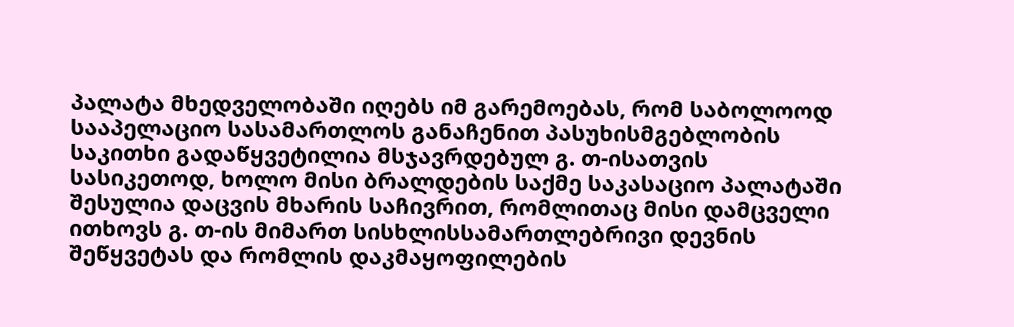პალატა მხედველობაში იღებს იმ გარემოებას, რომ საბოლოოდ სააპელაციო სასამართლოს განაჩენით პასუხისმგებლობის საკითხი გადაწყვეტილია მსჯავრდებულ გ. თ-ისათვის სასიკეთოდ, ხოლო მისი ბრალდების საქმე საკასაციო პალატაში შესულია დაცვის მხარის საჩივრით, რომლითაც მისი დამცველი ითხოვს გ. თ-ის მიმართ სისხლისსამართლებრივი დევნის შეწყვეტას და რომლის დაკმაყოფილების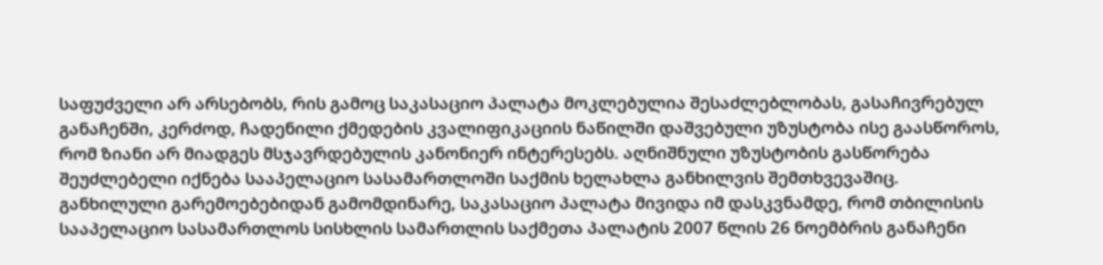საფუძველი არ არსებობს, რის გამოც საკასაციო პალატა მოკლებულია შესაძლებლობას, გასაჩივრებულ განაჩენში, კერძოდ, ჩადენილი ქმედების კვალიფიკაციის ნაწილში დაშვებული უზუსტობა ისე გაასწოროს, რომ ზიანი არ მიადგეს მსჯავრდებულის კანონიერ ინტერესებს. აღნიშნული უზუსტობის გასწორება შეუძლებელი იქნება სააპელაციო სასამართლოში საქმის ხელახლა განხილვის შემთხვევაშიც.
განხილული გარემოებებიდან გამომდინარე, საკასაციო პალატა მივიდა იმ დასკვნამდე, რომ თბილისის სააპელაციო სასამართლოს სისხლის სამართლის საქმეთა პალატის 2007 წლის 26 ნოემბრის განაჩენი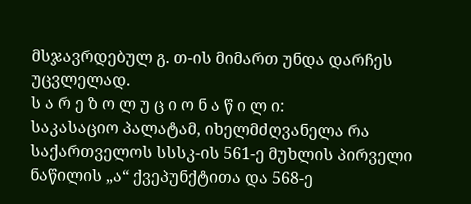მსჯავრდებულ გ. თ-ის მიმართ უნდა დარჩეს უცვლელად.
ს ა რ ე ზ ო ლ უ ც ი ო ნ ა წ ი ლ ი:
საკასაციო პალატამ, იხელმძღვანელა რა საქართველოს სსსკ-ის 561-ე მუხლის პირველი ნაწილის „ა“ ქვეპუნქტითა და 568-ე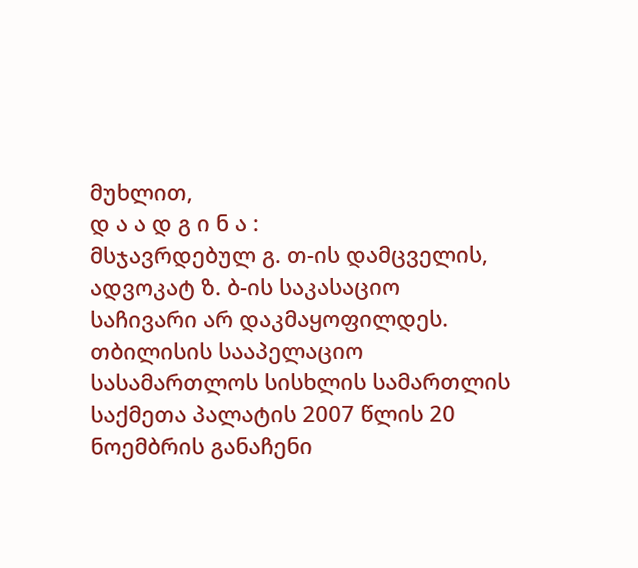მუხლით,
დ ა ა დ გ ი ნ ა :
მსჯავრდებულ გ. თ-ის დამცველის, ადვოკატ ზ. ბ-ის საკასაციო საჩივარი არ დაკმაყოფილდეს.
თბილისის სააპელაციო სასამართლოს სისხლის სამართლის საქმეთა პალატის 2007 წლის 20 ნოემბრის განაჩენი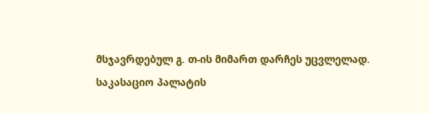მსჯავრდებულ გ. თ-ის მიმართ დარჩეს უცვლელად.
საკასაციო პალატის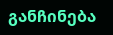განჩინება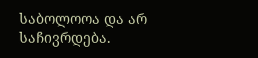საბოლოოა და არ საჩივრდება.